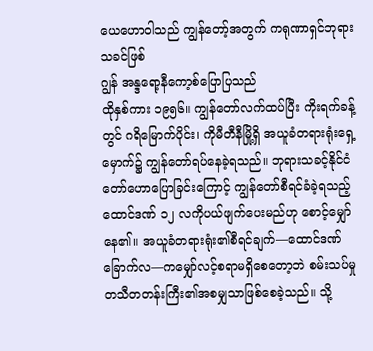ယေဟောဝါသည် ကျွန်တော့်အတွက် ကရုဏာရှင်ဘုရားသခင်ဖြစ်
ဂျွန် အန္ဒရော့နီကော့စ်ပြောပြသည်
ထိုနှစ်ကား ၁၉၅၆။ ကျွန်တော်လက်ထပ်ပြီး ကိုးရက်ခန့်တွင် ဂရိမြောက်ပိုင်း၊ ကိုမီတီနီမြို့ရှိ အယူခံတရားရုံးရှေ့မှောက်၌ ကျွန်တော်ရပ်နေခဲ့ရသည်။ ဘုရားသခင့်နိုင်ငံတော်ဟောပြောခြင်းကြောင့် ကျွန်တော်စီရင်ခံခဲ့ရသည့် ထောင်ဒဏ် ၁၂ လကိုပယ်ဖျက်ပေးမည်ဟု စောင့်မျှော်နေ၏။ အယူခံတရားရုံး၏စီရင်ချက်—ထောင်ဒဏ်ခြောက်လ—ကမျှော်လင့်စရာမရှိစေတော့ဘဲ စမ်းသပ်မှုတသီတတန်းကြီး၏အစမျှသာဖြစ်စေခဲ့သည်။ သို့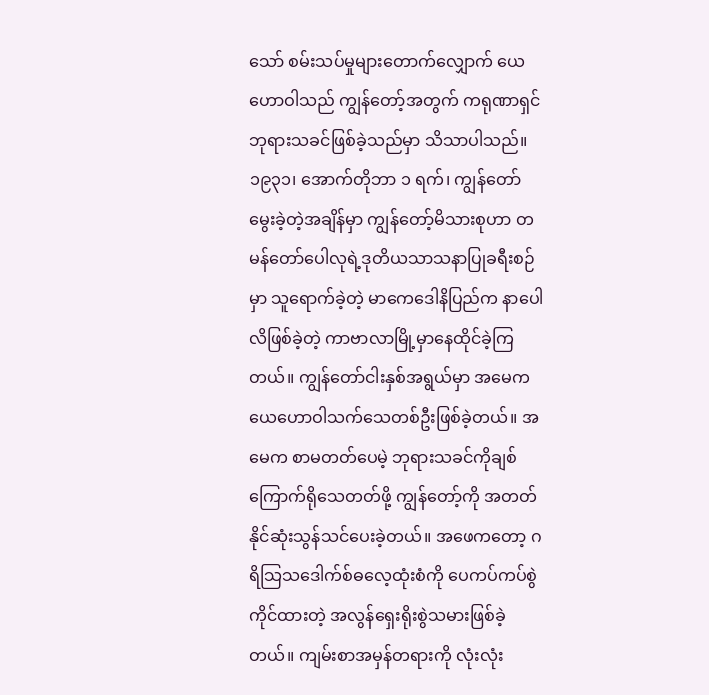သော် စမ်းသပ်မှုများတောက်လျှောက် ယေဟောဝါသည် ကျွန်တော့်အတွက် ကရုဏာရှင်ဘုရားသခင်ဖြစ်ခဲ့သည်မှာ သိသာပါသည်။
၁၉၃၁၊ အောက်တိုဘာ ၁ ရက်၊ ကျွန်တော်မွေးခဲ့တဲ့အချိန်မှာ ကျွန်တော့်မိသားစုဟာ တမန်တော်ပေါလုရဲ့ဒုတိယသာသနာပြုခရီးစဉ်မှာ သူရောက်ခဲ့တဲ့ မာကေဒေါနိပြည်က နာပေါလိဖြစ်ခဲ့တဲ့ ကာဗာလာမြို့မှာနေထိုင်ခဲ့ကြတယ်။ ကျွန်တော်ငါးနှစ်အရွယ်မှာ အမေက ယေဟောဝါသက်သေတစ်ဦးဖြစ်ခဲ့တယ်။ အမေက စာမတတ်ပေမဲ့ ဘုရားသခင်ကိုချစ်ကြောက်ရိုသေတတ်ဖို့ ကျွန်တော့်ကို အတတ်နိုင်ဆုံးသွန်သင်ပေးခဲ့တယ်။ အဖေကတော့ ဂရိသြသဒေါက်စ်ဓလေ့ထုံးစံကို ပေကပ်ကပ်စွဲကိုင်ထားတဲ့ အလွန်ရှေးရိုးစွဲသမားဖြစ်ခဲ့တယ်။ ကျမ်းစာအမှန်တရားကို လုံးလုံး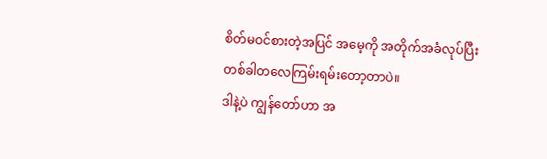စိတ်မဝင်စားတဲ့အပြင် အမေ့ကို အတိုက်အခံလုပ်ပြီး တစ်ခါတလေကြမ်းရမ်းတော့တာပဲ။
ဒါနဲ့ပဲ ကျွန်တော်ဟာ အ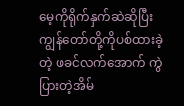မေ့ကိုရိုက်နှက်ဆဲဆိုပြီး ကျွန်တော်တို့ကိုပစ်ထားခဲ့တဲ့ ဖခင်လက်အောက် ကွဲပြားတဲ့အိမ်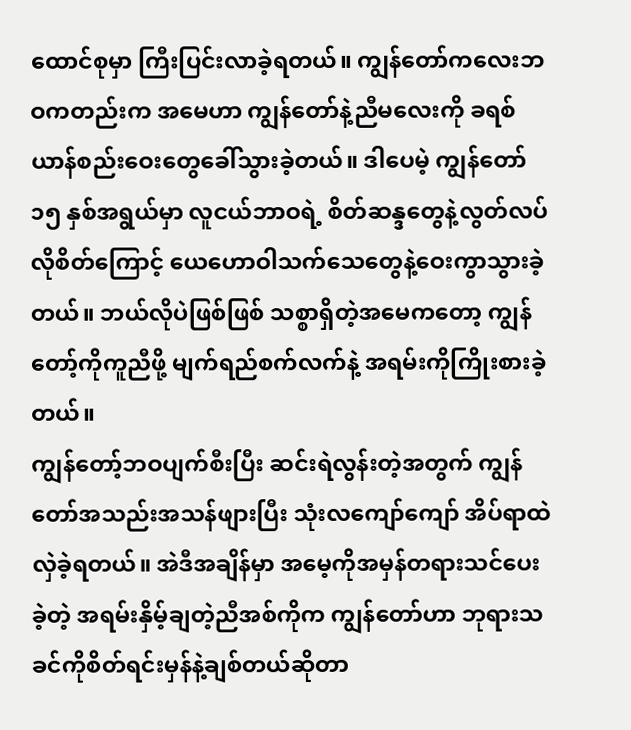ထောင်စုမှာ ကြီးပြင်းလာခဲ့ရတယ်။ ကျွန်တော်ကလေးဘဝကတည်းက အမေဟာ ကျွန်တော်နဲ့ညီမလေးကို ခရစ်ယာန်စည်းဝေးတွေခေါ်သွားခဲ့တယ်။ ဒါပေမဲ့ ကျွန်တော် ၁၅ နှစ်အရွယ်မှာ လူငယ်ဘာဝရဲ့ စိတ်ဆန္ဒတွေနဲ့လွတ်လပ်လိုစိတ်ကြောင့် ယေဟောဝါသက်သေတွေနဲ့ဝေးကွာသွားခဲ့တယ်။ ဘယ်လိုပဲဖြစ်ဖြစ် သစ္စာရှိတဲ့အမေကတော့ ကျွန်တော့်ကိုကူညီဖို့ မျက်ရည်စက်လက်နဲ့ အရမ်းကိုကြိုးစားခဲ့တယ်။
ကျွန်တော့်ဘဝပျက်စီးပြီး ဆင်းရဲလွန်းတဲ့အတွက် ကျွန်တော်အသည်းအသန်ဖျားပြီး သုံးလကျော်ကျော် အိပ်ရာထဲလှဲခဲ့ရတယ်။ အဲဒီအချိန်မှာ အမေ့ကိုအမှန်တရားသင်ပေးခဲ့တဲ့ အရမ်းနှိမ့်ချတဲ့ညီအစ်ကိုက ကျွန်တော်ဟာ ဘုရားသခင်ကိုစိတ်ရင်းမှန်နဲ့ချစ်တယ်ဆိုတာ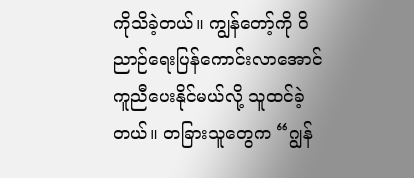ကိုသိခဲ့တယ်။ ကျွန်တော့်ကို ဝိညာဉ်ရေးပြန်ကောင်းလာအောင် ကူညီပေးနိုင်မယ်လို့ သူထင်ခဲ့တယ်။ တခြားသူတွေက “ဂျွန်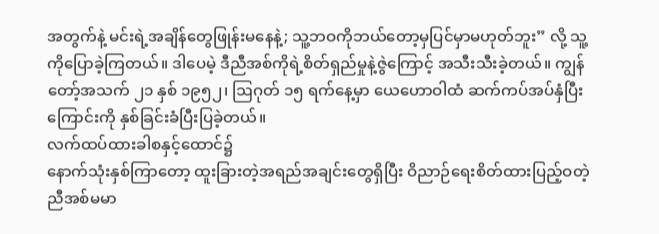အတွက်နဲ့ မင်းရဲ့အချိန်တွေဖြုန်းမနေနဲ့; သူ့ဘဝကိုဘယ်တော့မှပြင်မှာမဟုတ်ဘူး” လို့ သူ့ကိုပြောခဲ့ကြတယ်။ ဒါပေမဲ့ ဒီညီအစ်ကိုရဲ့စိတ်ရှည်မှုနဲ့ဇွဲကြောင့် အသီးသီးခဲ့တယ်။ ကျွန်တော့်အသက် ၂၁ နှစ် ၁၉၅၂၊ ဩဂုတ် ၁၅ ရက်နေ့မှာ ယေဟောဝါထံ ဆက်ကပ်အပ်နှံပြီးကြောင်းကို နှစ်ခြင်းခံပြီးပြခဲ့တယ်။
လက်ထပ်ထားခါစနှင့်ထောင်၌
နောက်သုံးနှစ်ကြာတော့ ထူးခြားတဲ့အရည်အချင်းတွေရှိပြီး ဝိညာဉ်ရေးစိတ်ထားပြည့်ဝတဲ့ ညီအစ်မမာ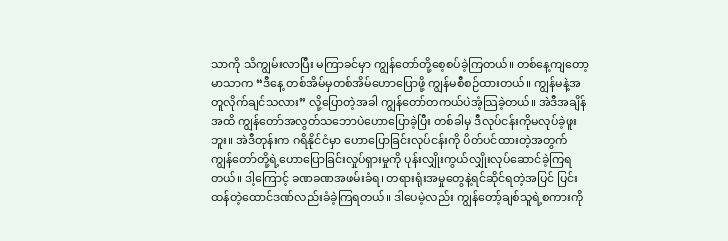သာကို သိကျွမ်းလာပြီး မကြာခင်မှာ ကျွန်တော်တို့စေ့စပ်ခဲ့ကြတယ်။ တစ်နေ့ကျတော့ မာသာက “ဒီနေ့ တစ်အိမ်မှတစ်အိမ်ဟောပြောဖို့ ကျွန်မစီစဉ်ထားတယ်။ ကျွန်မနဲ့အတူလိုက်ချင်သလား” လို့ပြောတဲ့အခါ ကျွန်တော်တကယ်ပဲအံ့သြခဲ့တယ်။ အဲဒီအချိန်အထိ ကျွန်တော်အလွတ်သဘောပဲဟောပြောခဲ့ပြီး တစ်ခါမှ ဒီလုပ်ငန်းကိုမလုပ်ခဲ့ဖူးဘူး။ အဲဒီတုန်းက ဂရိနိုင်ငံမှာ ဟောပြောခြင်းလုပ်ငန်းကို ပိတ်ပင်ထားတဲ့အတွက် ကျွန်တော်တို့ရဲ့ဟောပြောခြင်းလှုပ်ရှားမှုကို ပုန်းလျှိုးကွယ်လျှိုးလုပ်ဆောင်ခဲ့ကြရတယ်။ ဒါ့ကြောင့် ခဏခဏအဖမ်းခံရ၊ တရားရုံးအမှုတွေနဲ့ရင်ဆိုင်ရတဲ့အပြင် ပြင်းထန်တဲ့ထောင်ဒဏ်လည်းခံခဲ့ကြရတယ်။ ဒါပေမဲ့လည်း ကျွန်တော့်ချစ်သူရဲ့စကားကို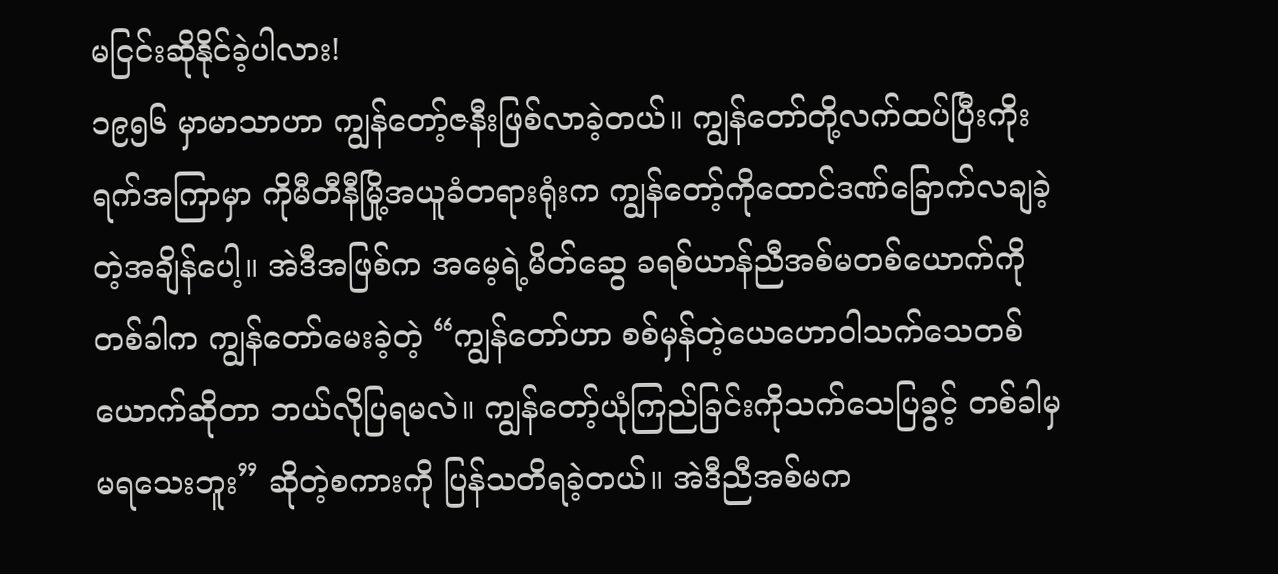မငြင်းဆိုနိုင်ခဲ့ပါလား!
၁၉၅၆ မှာမာသာဟာ ကျွန်တော့်ဇနီးဖြစ်လာခဲ့တယ်။ ကျွန်တော်တို့လက်ထပ်ပြီးကိုးရက်အကြာမှာ ကိုမီတီနီမြို့အယူခံတရားရုံးက ကျွန်တော့်ကိုထောင်ဒဏ်ခြောက်လချခဲ့တဲ့အချိန်ပေါ့။ အဲဒီအဖြစ်က အမေ့ရဲ့မိတ်ဆွေ ခရစ်ယာန်ညီအစ်မတစ်ယောက်ကို တစ်ခါက ကျွန်တော်မေးခဲ့တဲ့ “ကျွန်တော်ဟာ စစ်မှန်တဲ့ယေဟောဝါသက်သေတစ်ယောက်ဆိုတာ ဘယ်လိုပြရမလဲ။ ကျွန်တော့်ယုံကြည်ခြင်းကိုသက်သေပြခွင့် တစ်ခါမှမရသေးဘူး” ဆိုတဲ့စကားကို ပြန်သတိရခဲ့တယ်။ အဲဒီညီအစ်မက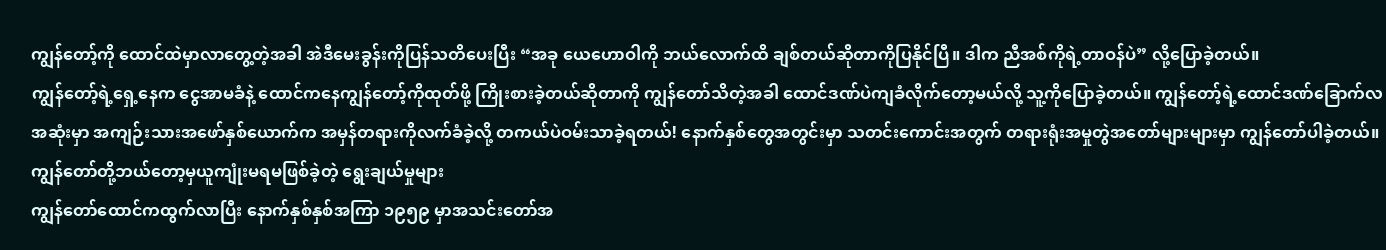ကျွန်တော့်ကို ထောင်ထဲမှာလာတွေ့တဲ့အခါ အဲဒီမေးခွန်းကိုပြန်သတိပေးပြီး “အခု ယေဟောဝါကို ဘယ်လောက်ထိ ချစ်တယ်ဆိုတာကိုပြနိုင်ပြီ။ ဒါက ညီအစ်ကိုရဲ့တာဝန်ပဲ” လို့ပြောခဲ့တယ်။
ကျွန်တော့်ရဲ့ရှေ့နေက ငွေအာမခံနဲ့ ထောင်ကနေကျွန်တော့်ကိုထုတ်ဖို့ ကြိုးစားခဲ့တယ်ဆိုတာကို ကျွန်တော်သိတဲ့အခါ ထောင်ဒဏ်ပဲကျခံလိုက်တော့မယ်လို့ သူ့ကိုပြောခဲ့တယ်။ ကျွန်တော့်ရဲ့ထောင်ဒဏ်ခြောက်လအဆုံးမှာ အကျဉ်းသားအဖော်နှစ်ယောက်က အမှန်တရားကိုလက်ခံခဲ့လို့ တကယ်ပဲဝမ်းသာခဲ့ရတယ်! နောက်နှစ်တွေအတွင်းမှာ သတင်းကောင်းအတွက် တရားရုံးအမှုတွဲအတော်များများမှာ ကျွန်တော်ပါခဲ့တယ်။
ကျွန်တော်တို့ဘယ်တော့မှယူကျုံးမရမဖြစ်ခဲ့တဲ့ ရွေးချယ်မှုများ
ကျွန်တော်ထောင်ကထွက်လာပြီး နောက်နှစ်နှစ်အကြာ ၁၉၅၉ မှာအသင်းတော်အ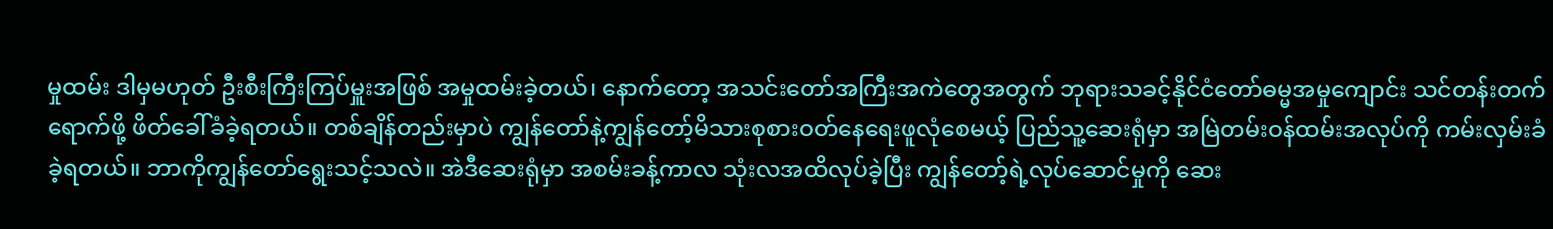မှုထမ်း ဒါမှမဟုတ် ဦးစီးကြီးကြပ်မှူးအဖြစ် အမှုထမ်းခဲ့တယ်၊ နောက်တော့ အသင်းတော်အကြီးအကဲတွေအတွက် ဘုရားသခင့်နိုင်ငံတော်ဓမ္မအမှုကျောင်း သင်တန်းတက်ရောက်ဖို့ ဖိတ်ခေါ်ခံခဲ့ရတယ်။ တစ်ချိန်တည်းမှာပဲ ကျွန်တော်နဲ့ကျွန်တော့်မိသားစုစားဝတ်နေရေးဖူလုံစေမယ့် ပြည်သူ့ဆေးရုံမှာ အမြဲတမ်းဝန်ထမ်းအလုပ်ကို ကမ်းလှမ်းခံခဲ့ရတယ်။ ဘာကိုကျွန်တော်ရွေးသင့်သလဲ။ အဲဒီဆေးရုံမှာ အစမ်းခန့်ကာလ သုံးလအထိလုပ်ခဲ့ပြီး ကျွန်တော့်ရဲ့လုပ်ဆောင်မှုကို ဆေး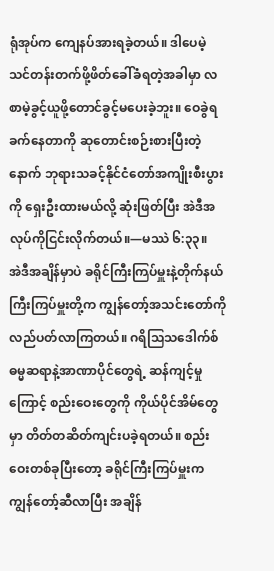ရုံအုပ်က ကျေနပ်အားရခဲ့တယ်။ ဒါပေမဲ့ သင်တန်းတက်ဖို့ဖိတ်ခေါ်ခံရတဲ့အခါမှာ လစာမဲ့ခွင့်ယူဖို့တောင်ခွင့်မပေးခဲ့ဘူး။ ဝေခွဲရခက်နေတာကို ဆုတောင်းစဉ်းစားပြီးတဲ့နောက် ဘုရားသခင့်နိုင်ငံတော်အကျိုးစီးပွားကို ရှေးဦးထားမယ်လို့ ဆုံးဖြတ်ပြီး အဲဒီအလုပ်ကိုငြင်းလိုက်တယ်။—မဿဲ ၆:၃၃။
အဲဒီအချိန်မှာပဲ ခရိုင်ကြီးကြပ်မှူးနဲ့တိုက်နယ်ကြီးကြပ်မှူးတို့က ကျွန်တော့်အသင်းတော်ကို လည်ပတ်လာကြတယ်။ ဂရိသြသဒေါက်စ်ဓမ္မဆရာနဲ့အာဏာပိုင်တွေရဲ့ ဆန်ကျင့်မှုကြောင့် စည်းဝေးတွေကို ကိုယ်ပိုင်အိမ်တွေမှာ တိတ်တဆိတ်ကျင်းပခဲ့ရတယ်။ စည်းဝေးတစ်ခုပြီးတော့ ခရိုင်ကြီးကြပ်မှူးက ကျွန်တော့်ဆီလာပြီး အချိန်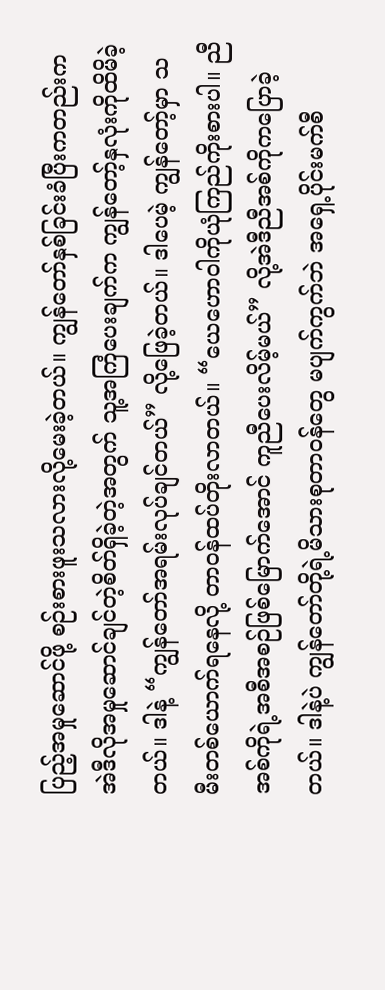ပြည့်အမှုဆောင်ဖို့ စဉ်းစားဖူးသလားလို့မေးခဲ့တယ်။ ကျွန်တော်နှစ်ခြင်းခံပြီးကတည်းက အဲဒီလိုအမှုဆောင်ချင်တဲ့စိတ်ရှိခဲ့တဲ့အတွက် သူ့အကြံပေးချက်က ကျွန်တော့်နှလုံးကိုထိမိခဲ့တယ်။ ဒါနဲ့ “ကျွန်တော်အရမ်းလုပ်ချင်တယ်” လို့ဖြေခဲ့တယ်။ ဒါပေမဲ့ ကျွန်တော့်မှာ သမီးတစ်ယောက်ရနေလို့ တာဝန်ထပ်တိုးလာတယ်။ “ယေဟောဝါကိုယုံကြည်ကိုးစားပါ။ ညီအစ်ကိုရဲ့အစီအစဉ်ဖြစ်မြောက်အောင် ကူညီပေးလိမ့်မယ်” လို့အဲဒီညီအစ်ကိုကပြောခဲ့တယ်။ ဒါနဲ့ပဲ ကျွန်တော်တို့ရဲ့မိသားစုတာဝန်တွေ မပျက်ကွက်ဘဲ အရှေ့ပိုင်းမက်စီ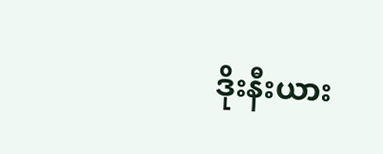ဒိုးနီးယား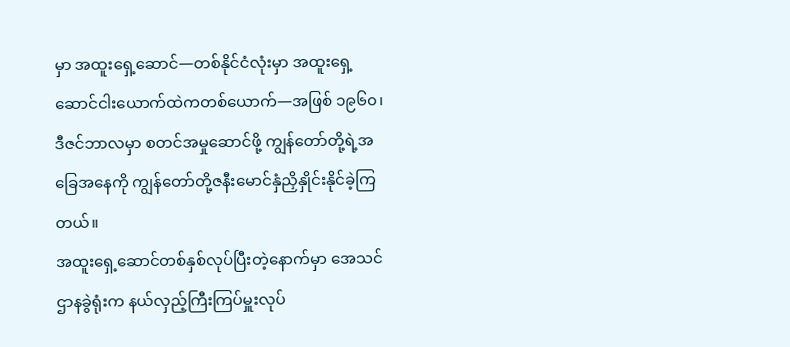မှာ အထူးရှေ့ဆောင်—တစ်နိုင်ငံလုံးမှာ အထူးရှေ့ဆောင်ငါးယောက်ထဲကတစ်ယောက်—အဖြစ် ၁၉၆၀၊ ဒီဇင်ဘာလမှာ စတင်အမှုဆောင်ဖို့ ကျွန်တော်တို့ရဲ့အခြေအနေကို ကျွန်တော်တို့ဇနီးမောင်နှံညှိနှိုင်းနိုင်ခဲ့ကြတယ်။
အထူးရှေ့ဆောင်တစ်နှစ်လုပ်ပြီးတဲ့နောက်မှာ အေသင်ဌာနခွဲရုံးက နယ်လှည့်ကြီးကြပ်မှူးလုပ်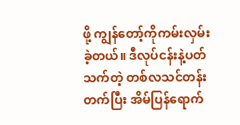ဖို့ ကျွန်တော့်ကိုကမ်းလှမ်းခဲ့တယ်။ ဒီလုပ်ငန်းနဲ့ပတ်သက်တဲ့ တစ်လသင်တန်းတက်ပြီး အိမ်ပြန်ရောက်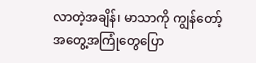လာတဲ့အချိန်၊ မာသာကို ကျွန်တော့်အတွေ့အကြုံတွေပြော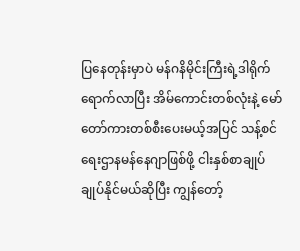ပြနေတုန်းမှာပဲ မန်ဂနိမိုင်းကြီးရဲ့ဒါရိုက်ရောက်လာပြီး အိမ်ကောင်းတစ်လုံးနဲ့ မော်တော်ကားတစ်စီးပေးမယ့်အပြင် သန့်စင်ရေးဌာနမန်နေဂျာဖြစ်ဖို့ ငါးနှစ်စာချုပ်ချုပ်နိုင်မယ်ဆိုပြီး ကျွန်တော့်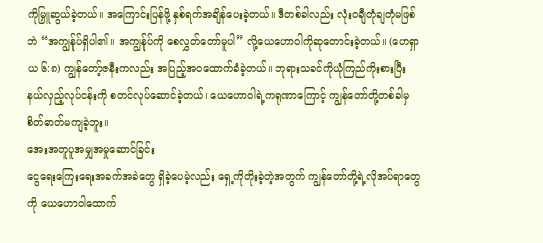ကိုမြှူဆွယ်ခဲ့တယ်။ အကြောင်းပြန်ဖို့ နှစ်ရက်အချိန်ပေးခဲ့တယ်။ ဒီတစ်ခါလည်း လုံးဝချီတုံချတုံမဖြစ်ဘဲ “အကျွန်ုပ်ရှိပါ၏။ အကျွန်ုပ်ကို စေလွှတ်တော်မူပါ” လို့ယေဟောဝါကိုဆုတောင်းခဲ့တယ်။ (ဟေရှာယ ၆:၈) ကျွန်တော့်ဇနီးကလည်း အပြည့်အဝထောက်ခံခဲ့တယ်။ ဘုရားသခင်ကိုယုံကြည်ကိုးစားပြီး နယ်လှည့်လုပ်ငန်းကို စတင်လုပ်ဆောင်ခဲ့တယ်၊ ယေဟောဝါရဲ့ကရုဏာကြောင့် ကျွန်တော်တို့တစ်ခါမှစိတ်ဓာတ်မကျခဲ့ဘူး။
အေးအတူပူအမျှအမှုဆောင်ခြင်း
ငွေရေးကြေးရေးအခက်အခဲတွေ ရှိခဲ့ပေမဲ့လည်း ရှေ့ကိုတိုးခဲ့တဲ့အတွက် ကျွန်တော်တို့ရဲ့လိုအပ်ရာတွေကို ယေဟောဝါထောက်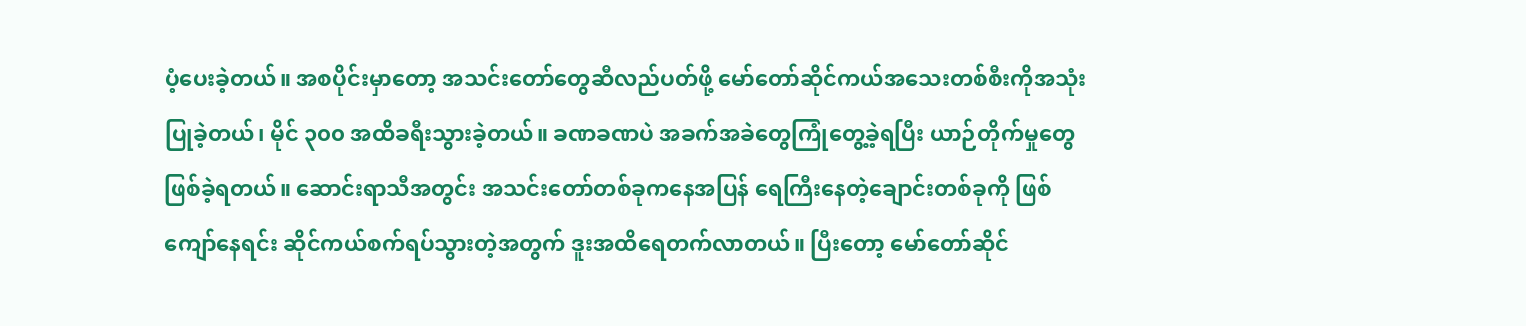ပံ့ပေးခဲ့တယ်။ အစပိုင်းမှာတော့ အသင်းတော်တွေဆီလည်ပတ်ဖို့ မော်တော်ဆိုင်ကယ်အသေးတစ်စီးကိုအသုံးပြုခဲ့တယ်၊ မိုင် ၃၀၀ အထိခရီးသွားခဲ့တယ်။ ခဏခဏပဲ အခက်အခဲတွေကြုံတွေ့ခဲ့ရပြီး ယာဉ်တိုက်မှုတွေဖြစ်ခဲ့ရတယ်။ ဆောင်းရာသီအတွင်း အသင်းတော်တစ်ခုကနေအပြန် ရေကြီးနေတဲ့ချောင်းတစ်ခုကို ဖြစ်ကျော်နေရင်း ဆိုင်ကယ်စက်ရပ်သွားတဲ့အတွက် ဒူးအထိရေတက်လာတယ်။ ပြီးတော့ မော်တော်ဆိုင်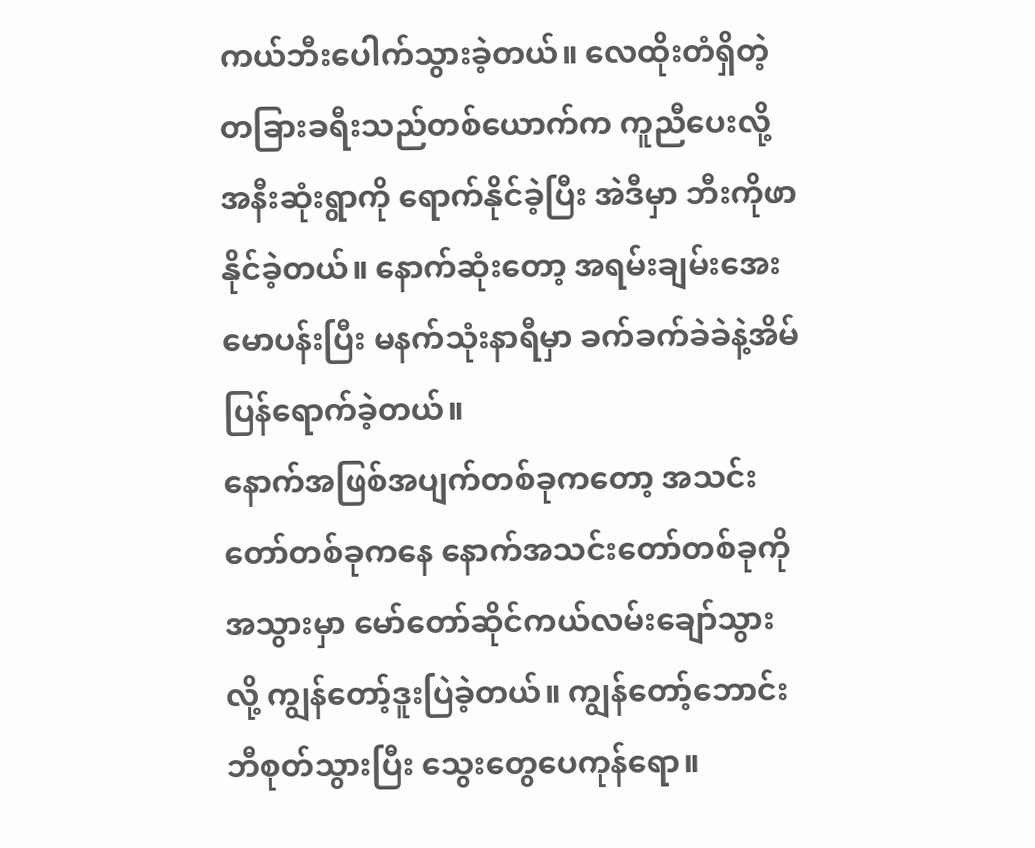ကယ်ဘီးပေါက်သွားခဲ့တယ်။ လေထိုးတံရှိတဲ့ တခြားခရီးသည်တစ်ယောက်က ကူညီပေးလို့အနီးဆုံးရွာကို ရောက်နိုင်ခဲ့ပြီး အဲဒီမှာ ဘီးကိုဖာနိုင်ခဲ့တယ်။ နောက်ဆုံးတော့ အရမ်းချမ်းအေးမောပန်းပြီး မနက်သုံးနာရီမှာ ခက်ခက်ခဲခဲနဲ့အိမ်ပြန်ရောက်ခဲ့တယ်။
နောက်အဖြစ်အပျက်တစ်ခုကတော့ အသင်းတော်တစ်ခုကနေ နောက်အသင်းတော်တစ်ခုကိုအသွားမှာ မော်တော်ဆိုင်ကယ်လမ်းချော်သွားလို့ ကျွန်တော့်ဒူးပြဲခဲ့တယ်။ ကျွန်တော့်ဘောင်းဘီစုတ်သွားပြီး သွေးတွေပေကုန်ရော။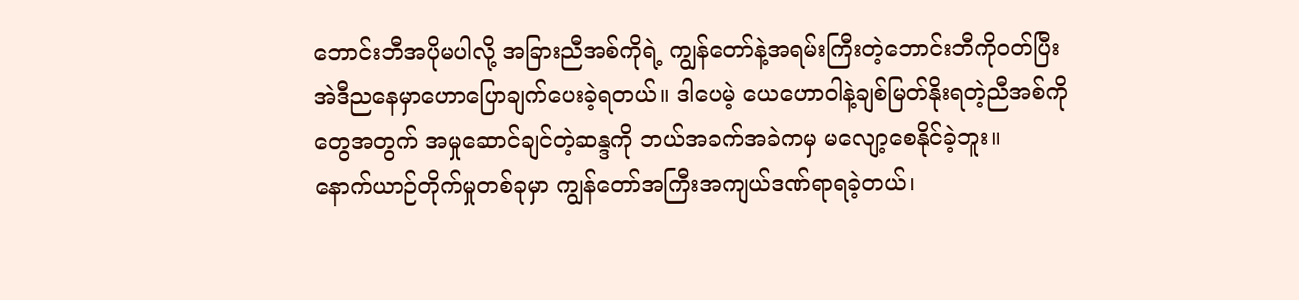ဘောင်းဘီအပိုမပါလို့ အခြားညီအစ်ကိုရဲ့ ကျွန်တော်နဲ့အရမ်းကြီးတဲ့ဘောင်းဘီကိုဝတ်ပြီး အဲဒီညနေမှာဟောပြောချက်ပေးခဲ့ရတယ်။ ဒါပေမဲ့ ယေဟောဝါနဲ့ချစ်မြတ်နိုးရတဲ့ညီအစ်ကိုတွေအတွက် အမှုဆောင်ချင်တဲ့ဆန္ဒကို ဘယ်အခက်အခဲကမှ မလျော့စေနိုင်ခဲ့ဘူး။
နောက်ယာဉ်တိုက်မှုတစ်ခုမှာ ကျွန်တော်အကြီးအကျယ်ဒဏ်ရာရခဲ့တယ်၊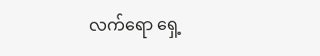လက်ရော ရှေ့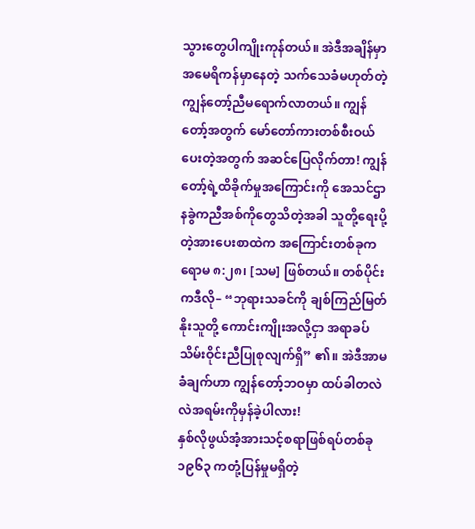သွားတွေပါကျိုးကုန်တယ်။ အဲဒီအချိန်မှာ အမေရိကန်မှာနေတဲ့ သက်သေခံမဟုတ်တဲ့ကျွန်တော့်ညီမရောက်လာတယ်။ ကျွန်တော့်အတွက် မော်တော်ကားတစ်စီးဝယ်ပေးတဲ့အတွက် အဆင်ပြေလိုက်တာ! ကျွန်တော့်ရဲ့ထိခိုက်မှုအကြောင်းကို အေသင်ဌာနခွဲကညီအစ်ကိုတွေသိတဲ့အခါ သူတို့ရေးပို့တဲ့အားပေးစာထဲက အကြောင်းတစ်ခုက ရောမ ၈:၂၈၊ [သမ] ဖြစ်တယ်။ တစ်ပိုင်းကဒီလို– “ဘုရားသခင်ကို ချစ်ကြည်မြတ်နိုးသူတို့ ကောင်းကျိုးအလို့ငှာ အရာခပ်သိမ်းဝိုင်းညီပြုစုလျက်ရှိ” ၏။ အဲဒီအာမခံချက်ဟာ ကျွန်တော့်ဘဝမှာ ထပ်ခါတလဲလဲအရမ်းကိုမှန်ခဲ့ပါလား!
နှစ်လိုဖွယ်အံ့အားသင့်စရာဖြစ်ရပ်တစ်ခု
၁၉၆၃ ကတုံ့ပြန်မှုမရှိတဲ့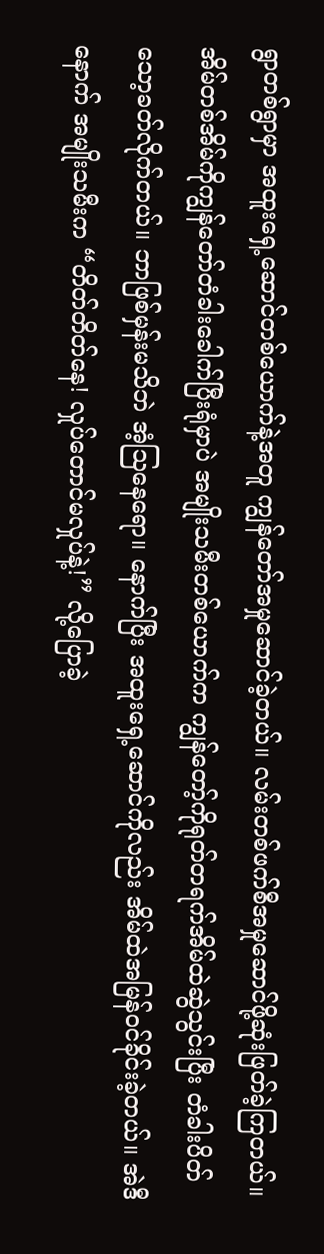ရွာတစ်ရွာမှာ အထူးရှေ့ဆောင်တစ်ယောက်နဲ့အတူ ကျွန်တော်အမှုဆောင်ခဲ့တယ်။ လမ်းတစ်ဖက်စီအမှုဆောင်ဖို့ဆုံးဖြတ်ခဲ့ကြတယ်။ အိမ်တစ်အိမ်ကိုကျွန်တော်တံခါးခေါက်ပြီးရုံမှာပဲ အမျိုးသမီးတစ်ယောက်က ကျွန်တော့်ကိုရုတ်တရက်အိမ်ထဲဆွဲသွင်းပြီး တံခါးပိတ်သော့ခတ်လိုက်တယ်။ ဘာဖြစ်မှန်းမသိဘဲ အံ့သြနေရော။ နောက်ပြီး အထူးရှေ့ဆောင်ကိုလည်း အိမ်ထဲအမြန်ဝင်ခိုင်းခဲ့တယ်။ အဲဒီနောက် အမျိုးသမီးက “တိတ်တိတ်နေ! လှုပ်တောင်မလှုပ်နဲ့!” လို့ပြောခဲ့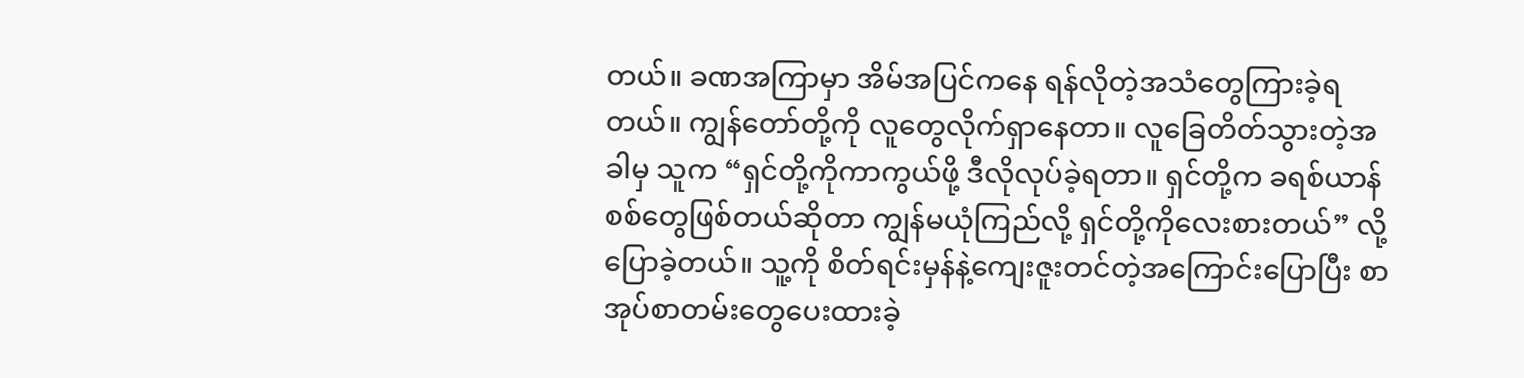တယ်။ ခဏအကြာမှာ အိမ်အပြင်ကနေ ရန်လိုတဲ့အသံတွေကြားခဲ့ရတယ်။ ကျွန်တော်တို့ကို လူတွေလိုက်ရှာနေတာ။ လူခြေတိတ်သွားတဲ့အခါမှ သူက “ရှင်တို့ကိုကာကွယ်ဖို့ ဒီလိုလုပ်ခဲ့ရတာ။ ရှင်တို့က ခရစ်ယာန်စစ်တွေဖြစ်တယ်ဆိုတာ ကျွန်မယုံကြည်လို့ ရှင်တို့ကိုလေးစားတယ်” လို့ပြောခဲ့တယ်။ သူ့ကို စိတ်ရင်းမှန်နဲ့ကျေးဇူးတင်တဲ့အကြောင်းပြောပြီး စာအုပ်စာတမ်းတွေပေးထားခဲ့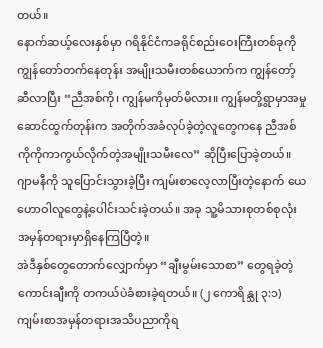တယ်။
နောက်ဆယ့်လေးနှစ်မှာ ဂရိနိုင်ငံကခရိုင်စည်းဝေးကြီးတစ်ခုကို ကျွန်တော်တက်နေတုန်း အမျိုးသမီးတစ်ယောက်က ကျွန်တော့်ဆီလာပြီး “ညီအစ်ကို၊ ကျွန်မကိုမှတ်မိလား။ ကျွန်မတို့ရွာမှာအမှုဆောင်ထွက်တုန်းက အတိုက်အခံလုပ်ခဲ့တဲ့လူတွေကနေ ညီအစ်ကိုကိုကာကွယ်လိုက်တဲ့အမျိုးသမီးလေ” ဆိုပြီးပြောခဲ့တယ်။ ဂျာမနီကို သူပြောင်းသွားခဲ့ပြီး ကျမ်းစာလေ့လာပြီးတဲ့နောက် ယေဟောဝါလူတွေနဲ့ပေါင်းသင်းခဲ့တယ်။ အခု သူ့မိသားစုတစ်စုလုံး အမှန်တရားမှာရှိနေကြပြီတဲ့။
အဲဒီနှစ်တွေတောက်လျှောက်မှာ “ချီးမွမ်းသောစာ” တွေရခဲ့တဲ့ကောင်းချီးကို တကယ်ပဲခံစားခဲ့ရတယ်။ (၂ ကောရိန္သု ၃:၁) ကျမ်းစာအမှန်တရားအသိပညာကိုရ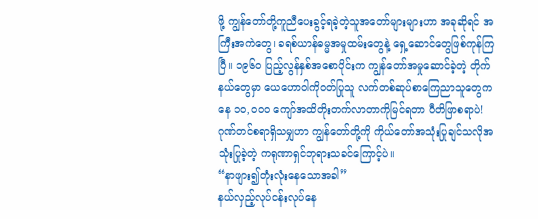ဖို့ ကျွန်တော်တို့ကူညီပေးခွင့်ရခဲ့တဲ့သူအတော်များများဟာ အခုဆိုရင် အကြီးအကဲတွေ၊ ခရစ်ယာန်ဓမ္မအမှုထမ်းတွေနဲ့ ရှေ့ဆောင်တွေဖြစ်ကုန်ကြပြီ။ ၁၉၆၀ ပြည့်လွန်နှစ်အစောပိုင်းက ကျွန်တော်အမှုဆောင်ခဲ့တဲ့ တိုက်နယ်တွေမှာ ယေဟောဝါကိုဝတ်ပြုသူ လက်တစ်ဆုပ်စာကြေညာသူတွေကနေ ၁၀,၀၀၀ ကျော်အထိတိုးတက်လာတာကိုမြင်ရတာ ပီတိဖြာစရာပဲ! ဂုဏ်တင်စရာရှိသမျှဟာ ကျွန်တော်တို့ကို ကိုယ်တော်အသုံးပြုချင်သလိုအသုံးပြုခဲ့တဲ့ ကရုဏာရှင်ဘုရားသခင်ကြောင့်ပဲ။
“နာဖျား၍တုံးလုံးနေသောအခါ”
နယ်လှည့်လုပ်ငန်းလုပ်နေ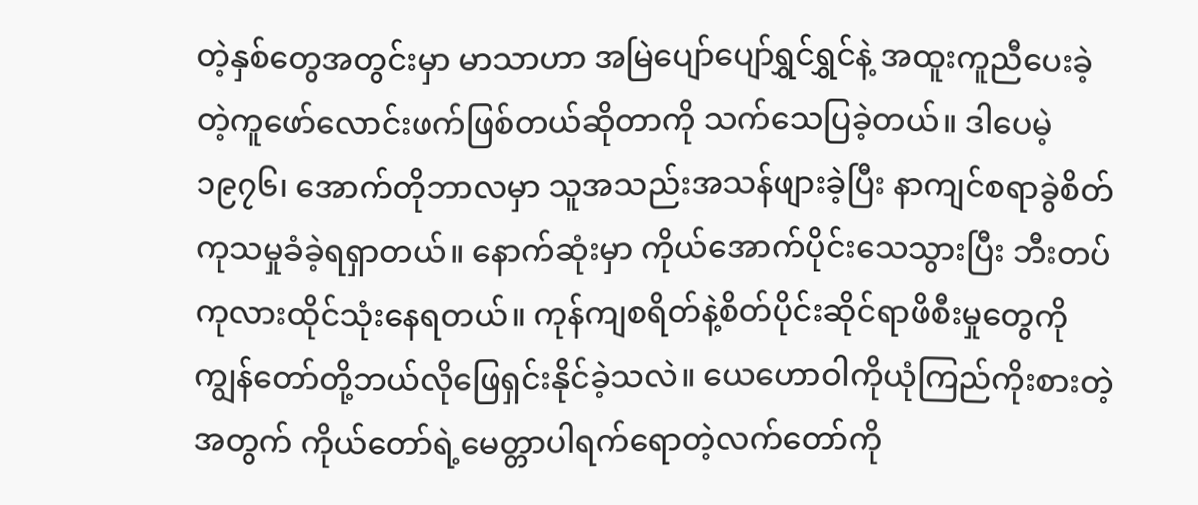တဲ့နှစ်တွေအတွင်းမှာ မာသာဟာ အမြဲပျော်ပျော်ရွှင်ရွှင်နဲ့ အထူးကူညီပေးခဲ့တဲ့ကူဖော်လောင်းဖက်ဖြစ်တယ်ဆိုတာကို သက်သေပြခဲ့တယ်။ ဒါပေမဲ့ ၁၉၇၆၊ အောက်တိုဘာလမှာ သူအသည်းအသန်ဖျားခဲ့ပြီး နာကျင်စရာခွဲစိတ်ကုသမှုခံခဲ့ရရှာတယ်။ နောက်ဆုံးမှာ ကိုယ်အောက်ပိုင်းသေသွားပြီး ဘီးတပ်ကုလားထိုင်သုံးနေရတယ်။ ကုန်ကျစရိတ်နဲ့စိတ်ပိုင်းဆိုင်ရာဖိစီးမှုတွေကို ကျွန်တော်တို့ဘယ်လိုဖြေရှင်းနိုင်ခဲ့သလဲ။ ယေဟောဝါကိုယုံကြည်ကိုးစားတဲ့အတွက် ကိုယ်တော်ရဲ့မေတ္တာပါရက်ရောတဲ့လက်တော်ကို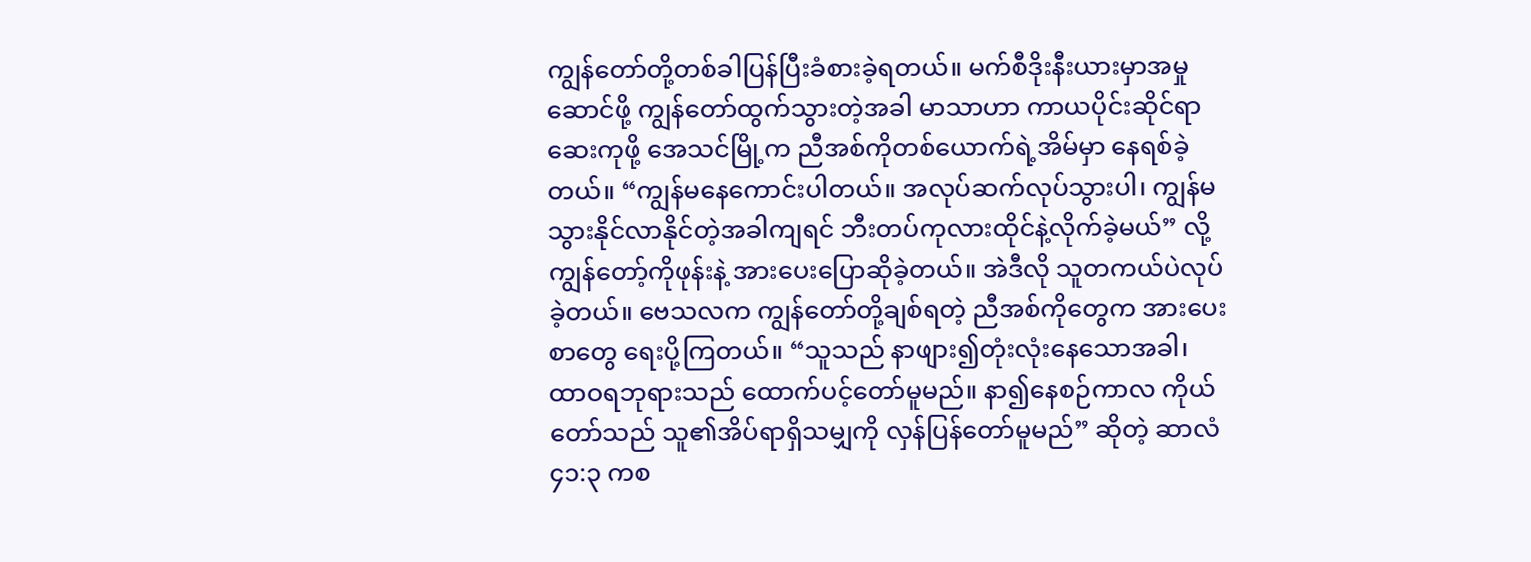ကျွန်တော်တို့တစ်ခါပြန်ပြီးခံစားခဲ့ရတယ်။ မက်စီဒိုးနီးယားမှာအမှုဆောင်ဖို့ ကျွန်တော်ထွက်သွားတဲ့အခါ မာသာဟာ ကာယပိုင်းဆိုင်ရာဆေးကုဖို့ အေသင်မြို့က ညီအစ်ကိုတစ်ယောက်ရဲ့အိမ်မှာ နေရစ်ခဲ့တယ်။ “ကျွန်မနေကောင်းပါတယ်။ အလုပ်ဆက်လုပ်သွားပါ၊ ကျွန်မသွားနိုင်လာနိုင်တဲ့အခါကျရင် ဘီးတပ်ကုလားထိုင်နဲ့လိုက်ခဲ့မယ်” လို့ကျွန်တော့်ကိုဖုန်းနဲ့ အားပေးပြောဆိုခဲ့တယ်။ အဲဒီလို သူတကယ်ပဲလုပ်ခဲ့တယ်။ ဗေသလက ကျွန်တော်တို့ချစ်ရတဲ့ ညီအစ်ကိုတွေက အားပေးစာတွေ ရေးပို့ကြတယ်။ “သူသည် နာဖျား၍တုံးလုံးနေသောအခါ၊ ထာဝရဘုရားသည် ထောက်ပင့်တော်မူမည်။ နာ၍နေစဉ်ကာလ ကိုယ်တော်သည် သူ၏အိပ်ရာရှိသမျှကို လှန်ပြန်တော်မူမည်” ဆိုတဲ့ ဆာလံ ၄၁:၃ ကစ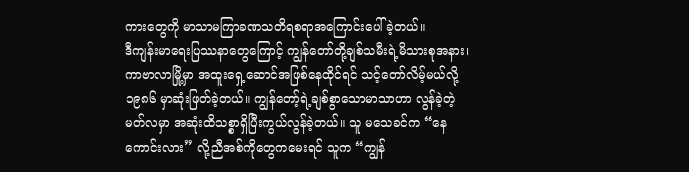ကားတွေကို မာသာမကြာခဏသတိရစရာအကြောင်းပေါ်ခဲ့တယ်။
ဒီကျန်းမာရေးပြဿနာတွေကြောင့် ကျွန်တော်တို့ချစ်သမီးရဲ့မိသားစုအနား၊ ကာဗာလာမြို့မှာ အထူးရှေ့ဆောင်အဖြစ်နေထိုင်ရင် သင့်တော်လိမ့်မယ်လို့ ၁၉၈၆ မှာဆုံးဖြတ်ခဲ့တယ်။ ကျွန်တော့်ရဲ့ချစ်စွာသောမာသာဟာ လွန်ခဲ့တဲ့မတ်လမှာ အဆုံးထိသစ္စာရှိပြီးကွယ်လွန်ခဲ့တယ်။ သူ မသေခင်က “နေကောင်းလား” လို့ညီအစ်ကိုတွေကမေးရင် သူက “ကျွန်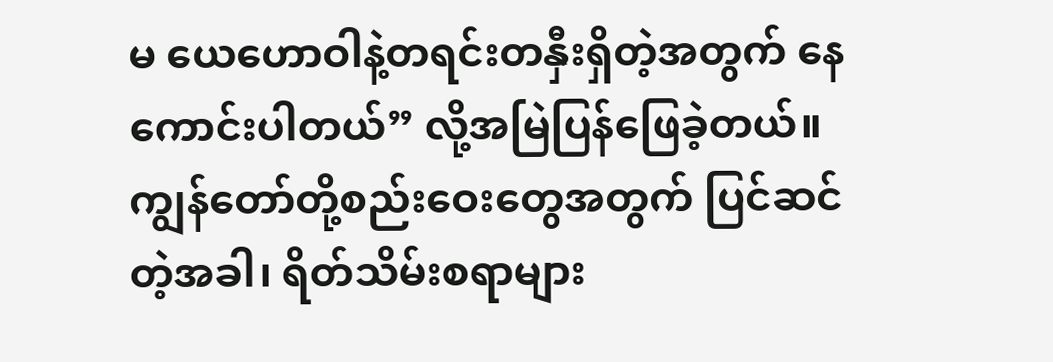မ ယေဟောဝါနဲ့တရင်းတနှီးရှိတဲ့အတွက် နေကောင်းပါတယ်” လို့အမြဲပြန်ဖြေခဲ့တယ်။ ကျွန်တော်တို့စည်းဝေးတွေအတွက် ပြင်ဆင်တဲ့အခါ၊ ရိတ်သိမ်းစရာများ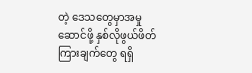တဲ့ ဒေသတွေမှာအမှုဆောင်ဖို့ နှစ်လိုဖွယ်ဖိတ်ကြားချက်တွေ ရရှိ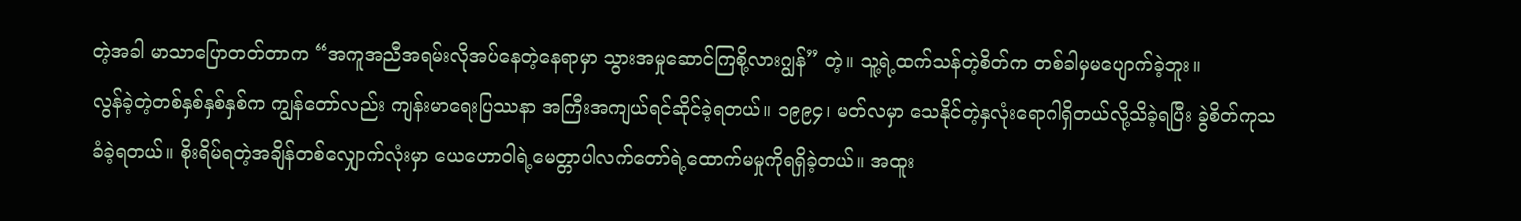တဲ့အခါ မာသာပြောတတ်တာက “အကူအညီအရမ်းလိုအပ်နေတဲ့နေရာမှာ သွားအမှုဆောင်ကြစို့လားဂျွန်” တဲ့။ သူ့ရဲ့ထက်သန်တဲ့စိတ်က တစ်ခါမှမပျောက်ခဲ့ဘူး။
လွန်ခဲ့တဲ့တစ်နှစ်နှစ်နှစ်က ကျွန်တော်လည်း ကျန်းမာရေးပြဿနာ အကြီးအကျယ်ရင်ဆိုင်ခဲ့ရတယ်။ ၁၉၉၄၊ မတ်လမှာ သေနိုင်တဲ့နှလုံးရောဂါရှိတယ်လို့သိခဲ့ရပြီး ခွဲစိတ်ကုသခံခဲ့ရတယ်။ စိုးရိမ်ရတဲ့အချိန်တစ်လျှောက်လုံးမှာ ယေဟောဝါရဲ့မေတ္တာပါလက်တော်ရဲ့ထောက်မမှုကိုရရှိခဲ့တယ်။ အထူး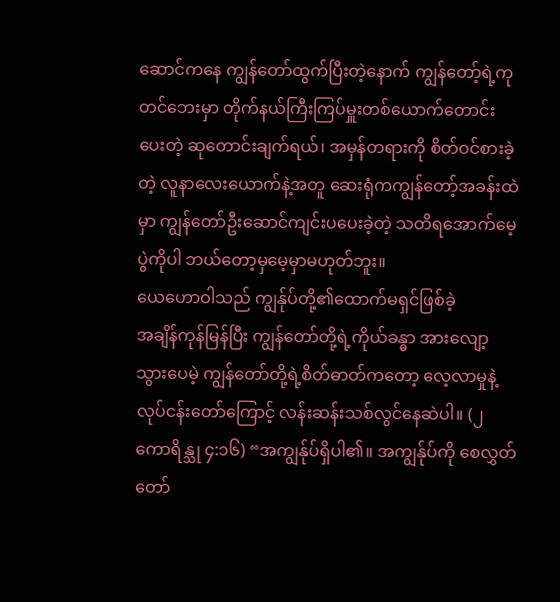ဆောင်ကနေ ကျွန်တော်ထွက်ပြီးတဲ့နောက် ကျွန်တော့်ရဲ့ကုတင်ဘေးမှာ တိုက်နယ်ကြီးကြပ်မှူးတစ်ယောက်တောင်းပေးတဲ့ ဆုတောင်းချက်ရယ်၊ အမှန်တရားကို စိတ်ဝင်စားခဲ့တဲ့ လူနာလေးယောက်နဲ့အတူ ဆေးရုံကကျွန်တော့်အခန်းထဲမှာ ကျွန်တော်ဦးဆောင်ကျင်းပပေးခဲ့တဲ့ သတိရအောက်မေ့ပွဲကိုပါ ဘယ်တော့မှမေ့မှာမဟုတ်ဘူး။
ယေဟောဝါသည် ကျွန်ုပ်တို့၏ထောက်မရှင်ဖြစ်ခဲ့
အချိန်ကုန်မြန်ပြီး ကျွန်တော်တို့ရဲ့ကိုယ်ခန္ဓာ အားလျော့သွားပေမဲ့ ကျွန်တော်တို့ရဲ့စိတ်ဓာတ်ကတော့ လေ့လာမှုနဲ့လုပ်ငန်းတော်ကြောင့် လန်းဆန်းသစ်လွင်နေဆဲပါ။ (၂ ကောရိန္သု ၄:၁၆) “အကျွန်ုပ်ရှိပါ၏။ အကျွန်ုပ်ကို စေလွှတ်တော်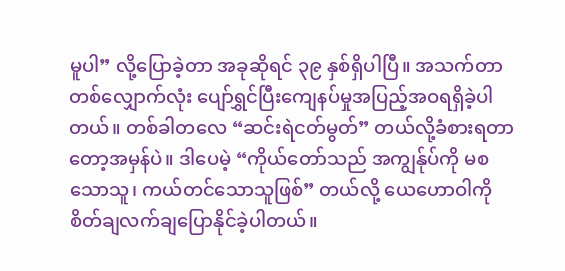မူပါ” လို့ပြောခဲ့တာ အခုဆိုရင် ၃၉ နှစ်ရှိပါပြီ။ အသက်တာတစ်လျှောက်လုံး ပျော်ရွှင်ပြီးကျေနပ်မှုအပြည့်အဝရရှိခဲ့ပါတယ်။ တစ်ခါတလေ “ဆင်းရဲငတ်မွတ်” တယ်လို့ခံစားရတာတော့အမှန်ပဲ။ ဒါပေမဲ့ “ကိုယ်တော်သည် အကျွန်ုပ်ကို မစသောသူ၊ ကယ်တင်သောသူဖြစ်” တယ်လို့ ယေဟောဝါကို စိတ်ချလက်ချပြောနိုင်ခဲ့ပါတယ်။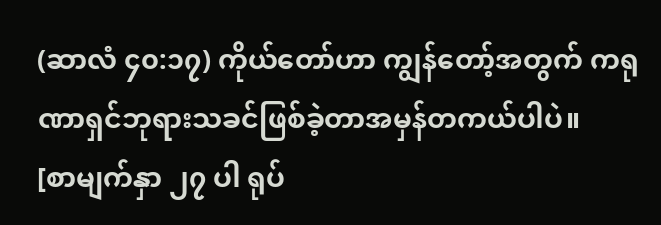(ဆာလံ ၄၀:၁၇) ကိုယ်တော်ဟာ ကျွန်တော့်အတွက် ကရုဏာရှင်ဘုရားသခင်ဖြစ်ခဲ့တာအမှန်တကယ်ပါပဲ။
[စာမျက်နှာ ၂၇ ပါ ရုပ်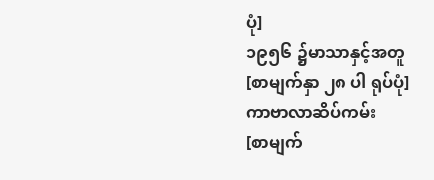ပုံ]
၁၉၅၆ ၌မာသာနှင့်အတူ
[စာမျက်နှာ ၂၈ ပါ ရုပ်ပုံ]
ကာဗာလာဆိပ်ကမ်း
[စာမျက်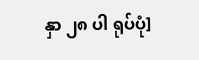နှာ ၂၈ ပါ ရုပ်ပုံ]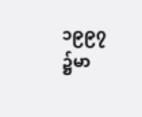၁၉၉၇ ၌မာ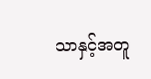သာနှင့်အတူ